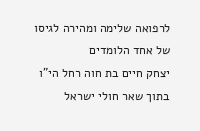לרפואה שלימה ומהירה לגיסו של אחד הלומדים
יצחק חיים בת חוה רחל הי"ו בתוך שאר חולי ישראל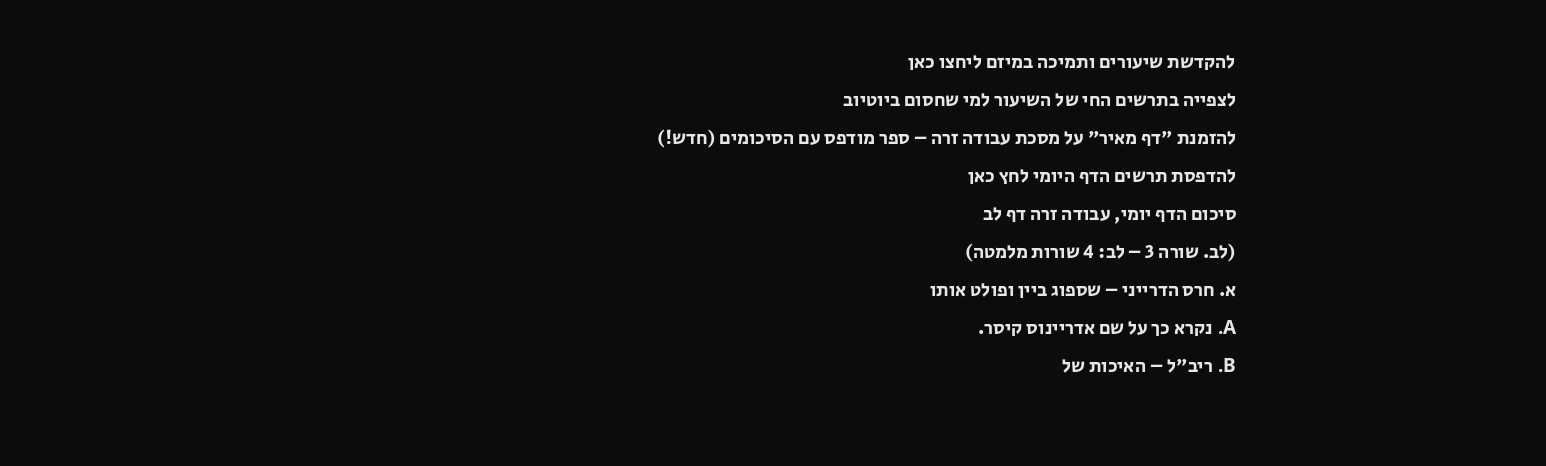להקדשת שיעורים ותמיכה במיזם ליחצו כאן
לצפייה בתרשים החי של השיעור למי שחסום ביוטיוב
להזמנת "דף מאיר" על מסכת עבודה זרה – ספר מודפס עם הסיכומים (חדש!)
להדפסת תרשים הדף היומי לחץ כאן
סיכום הדף יומי, עבודה זרה דף לב
(לב. שורה 3 – לב: 4 שורות מלמטה)
א. חרס הדרייני – שספוג ביין ופולט אותו
A. נקרא כך על שם אדריינוס קיסר.
B. ריב"ל – האיכות של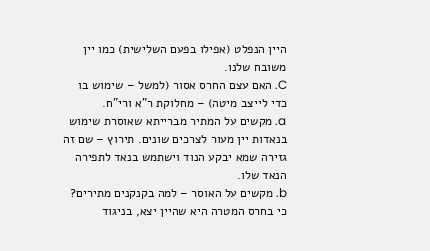היין הנפלט (אפילו בפעם השלישית) כמו יין משובח שלנו.
C. האם עצם החרס אסור (למשל – שימוש בו כדי לייצב מיטה) – מחלוקת ר"א ורי"ח.
a. מקשים על המתיר מברייתא שאוסרת שימוש בנאדות יין מעור לצרכים שונים. תירוץ – שם זה גזירה שמא יבקע הנוד וישתמש בנאד לתפירה הנאד שלו.
b. מקשים על האוסר – למה בקנקנים מתירים? כי בחרס המטרה היא שהיין יצא, בניגוד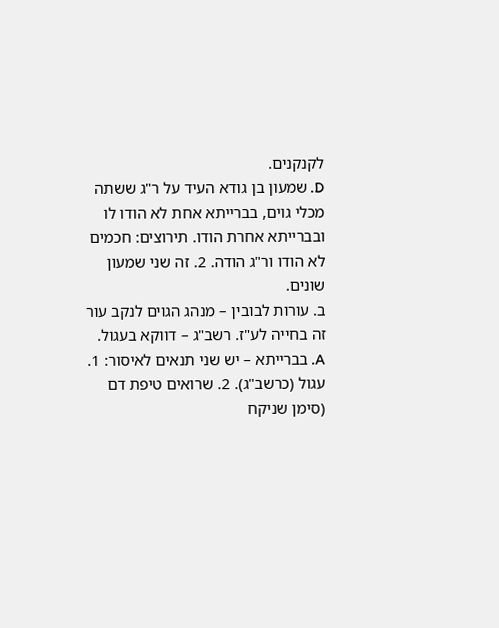לקנקנים.
D. שמעון בן גודא העיד על ר"ג ששתה מכלי גוים, בברייתא אחת לא הודו לו ובברייתא אחרת הודו. תירוצים: חכמים לא הודו ור"ג הודה. 2. זה שני שמעון שונים.
ב. עורות לבובין – מנהג הגוים לנקב עור זה בחייה לע"ז. רשב"ג – דווקא בעגול.
A. בברייתא – יש שני תנאים לאיסור: 1. עגול (כרשב"ג). 2. שרואים טיפת דם (סימן שניקח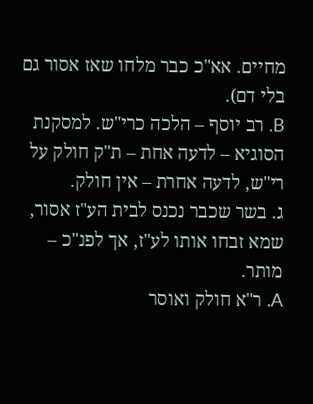מחיים. אא"כ כבר מלחו שאז אסור גם בלי דם).
B. רב יוסף – הלכה כרי"ש. למסקנת הסוגיא – לדעה אחת – ת"ק חולק על רי"ש, לדעה אחרת – אין חולק.
ג. בשר שכבר נכנס לבית הע"ז אסור, שמא זבחו אותו לע"ז, אך לפנ"כ – מותר.
A. ר"א חולק ואוסר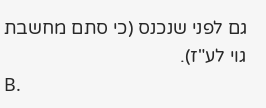גם לפני שנכנס (כי סתם מחשבת גוי לע"ז).
B.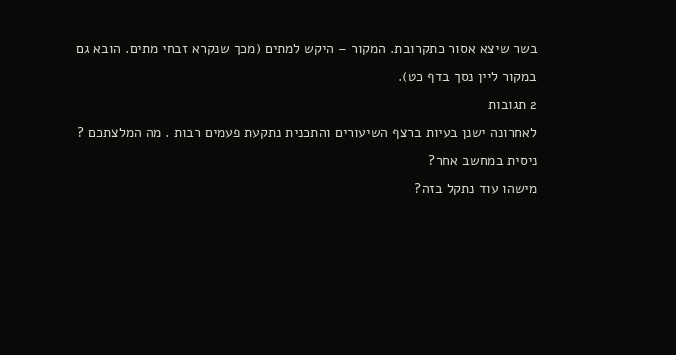בשר שיצא אסור כתקרובת. המקור – היקש למתים (מכך שנקרא זבחי מתים. הובא גם במקור ליין נסך בדף כט).
2 תגובות
לאחרונה ישנן בעיות ברצף השיעורים והתכנית נתקעת פעמים רבות . מה המלצתכם ?
ניסית במחשב אחר?
מישהו עוד נתקל בזה?